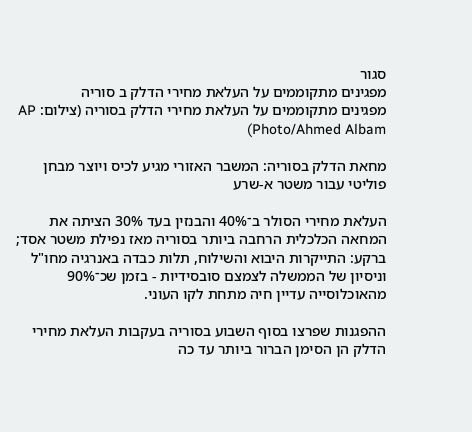סגור
מפגינים מתקוממים על העלאת מחירי הדלק ב סוריה
מפגינים מתקוממים על העלאת מחירי הדלק בסוריה (צילום: AP Photo/Ahmed Albam)

מחאת הדלק בסוריה: המשבר האזורי מגיע לכיס ויוצר מבחן פוליטי עבור משטר א-שרע

העלאת מחירי הסולר ב־40% והבנזין בעד 30% הציתה את המחאה הכלכלית הרחבה ביותר בסוריה מאז נפילת משטר אסד; ברקע: התייקרות היבוא והשילוח, תלות כבדה באנרגיה מחו"ל וניסיון של הממשלה לצמצם סובסידיות - בזמן שכ־90% מהאוכלוסייה עדיין חיה מתחת לקו העוני.

ההפגנות שפרצו בסוף השבוע בסוריה בעקבות העלאת מחירי הדלק הן הסימן הברור ביותר עד כה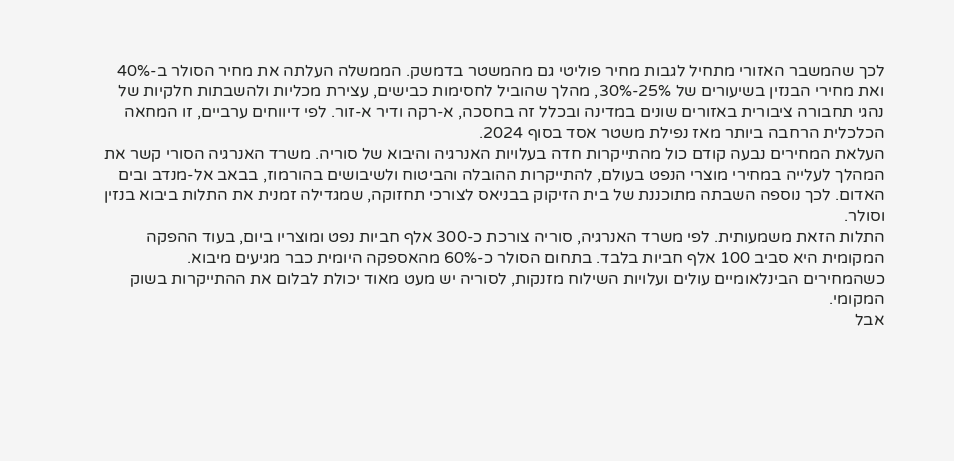לכך שהמשבר האזורי מתחיל לגבות מחיר פוליטי גם מהמשטר בדמשק. הממשלה העלתה את מחיר הסולר ב-40% ואת מחירי הבנזין בשיעורים של 25%-30%, מהלך שהוביל לחסימות כבישים, עצירת מכליות ולהשבתות חלקיות של נהגי תחבורה ציבורית באזורים שונים במדינה ובכלל זה בחסכה, א-רקה ודיר א-זור. לפי דיווחים ערביים, זו המחאה הכלכלית הרחבה ביותר מאז נפילת משטר אסד בסוף 2024.
העלאת המחירים נבעה קודם כול מהתייקרות חדה בעלויות האנרגיה והיבוא של סוריה. משרד האנרגיה הסורי קשר את המהלך לעלייה במחירי מוצרי הנפט בעולם, להתייקרות ההובלה והביטוח ולשיבושים בהורמוז, בבאב אל-מנדב ובים האדום. לכך נוספה השבתה מתוכננת של בית הזיקוק בבניאס לצורכי תחזוקה, שמגדילה זמנית את התלות ביבוא בנזין וסולר.
התלות הזאת משמעותית. לפי משרד האנרגיה, סוריה צורכת כ-300 אלף חביות נפט ומוצריו ביום, בעוד ההפקה המקומית היא סביב 100 אלף חביות בלבד. בתחום הסולר כ-60% מהאספקה היומית כבר מגיעים מיבוא. כשהמחירים הבינלאומיים עולים ועלויות השילוח מזנקות, לסוריה יש מעט מאוד יכולת לבלום את ההתייקרות בשוק המקומי.
אבל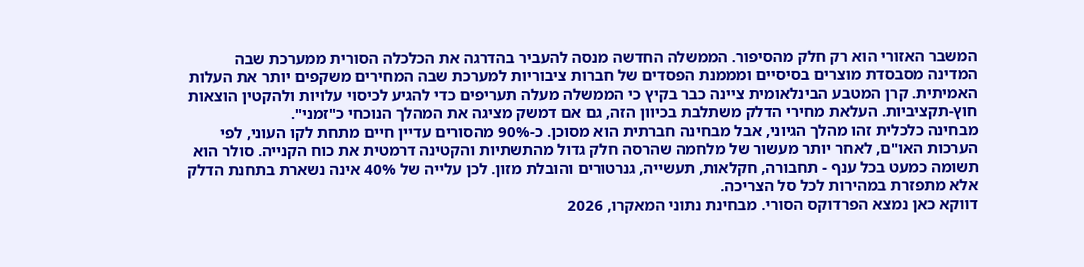המשבר האזורי הוא רק חלק מהסיפור. הממשלה החדשה מנסה להעביר בהדרגה את הכלכלה הסורית ממערכת שבה המדינה מסבסדת מוצרים בסיסיים ומממנת הפסדים של חברות ציבוריות למערכת שבה המחירים משקפים יותר את העלות האמיתית. קרן המטבע הבינלאומית ציינה כבר בקיץ כי הממשלה מעלה תעריפים כדי להגיע לכיסוי עלויות ולהקטין הוצאות חוץ-תקציביות. העלאת מחירי הדלק משתלבת בכיוון הזה, גם אם דמשק מציגה את המהלך הנוכחי כ"זמני".
מבחינה כלכלית זהו מהלך הגיוני, אבל מבחינה חברתית הוא מסוכן. כ-90% מהסורים עדיין חיים מתחת לקו העוני, לפי הערכות האו"ם, לאחר יותר מעשור של מלחמה שהרסה חלק גדול מהתשתיות והקטינה דרמטית את כוח הקנייה. סולר הוא תשומה כמעט בכל ענף - תחבורה, חקלאות, תעשייה, גנרטורים והובלת מזון. לכן עלייה של 40% אינה נשארת בתחנת הדלק אלא מתפזרת במהירות לכל סל הצריכה.
דווקא כאן נמצא הפרדוקס הסורי. מבחינת נתוני המאקרו, 2026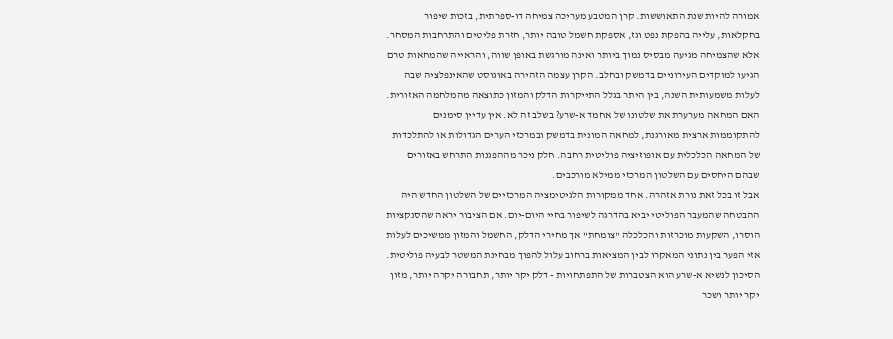אמורה להיות שנת התאוששות. קרן המטבע מעריכה צמיחה דו-ספרתית, בזכות שיפור בחקלאות, עלייה בהפקת נפט וגז, אספקת חשמל טובה יותר, חזרת פליטים והתרחבות המסחר. אלא שהצמיחה מגיעה מבסיס נמוך ביותר ואינה מורגשת באופן שווה, והראייה שהמחאות טרם הגיעו למוקדים העירוניים בדמשק ובחלב. הקרן עצמה הזהירה באוגוסט שהאינפלציה שבה לעלות משמעותית השנה, בין היתר בגלל התייקרות הדלק והמזון כתוצאה מהמלחמה האזורית.
האם המחאה מערערת את שלטונו של אחמד א-שרע? בשלב זה לא. אין עדיין סימנים להתקוממות ארצית מאורגנת, למחאה המונית בדמשק ובמרכזי הערים הגדולות או להתלכדות של המחאה הכלכלית עם אופוזיציה פוליטית רחבה. חלק ניכר מההפגנות התרחש באזורים שבהם היחסים עם השלטון המרכזי ממילא מורכבים.
אבל זו בכל זאת נורת אזהרה. אחד ממקורות הלגיטימציה המרכזיים של השלטון החדש היה ההבטחה שהמעבר הפוליטי יביא בהדרגה לשיפור בחיי היום-יום. אם הציבור יראה שהסנקציות הוסרו, השקעות מוכרזות והכלכלה "צומחת" אך מחירי הדלק, החשמל והמזון ממשיכים לעלות אזי הפער בין נתוני המאקרו לבין המציאות ברחוב עלול להפוך מבחינת המשטר לבעיה פוליטית.
הסיכון לנשיא א-שרע הוא הצטברות של התפתחויות - דלק יקר יותר, תחבורה יקרה יותר, מזון יקר יותר ושכר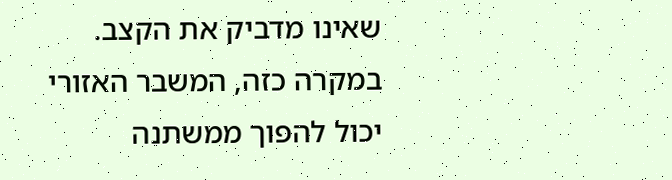שאינו מדביק את הקצב. במקרה כזה, המשבר האזורי יכול להפוך ממשתנה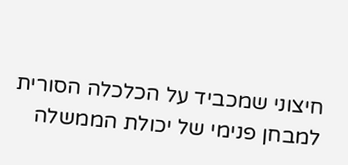חיצוני שמכביד על הכלכלה הסורית למבחן פנימי של יכולת הממשלה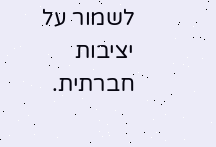לשמור על יציבות חברתית.